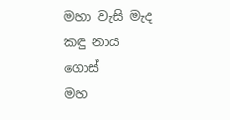මහා වැසි මැද කඳු නාය ගොස්
මහ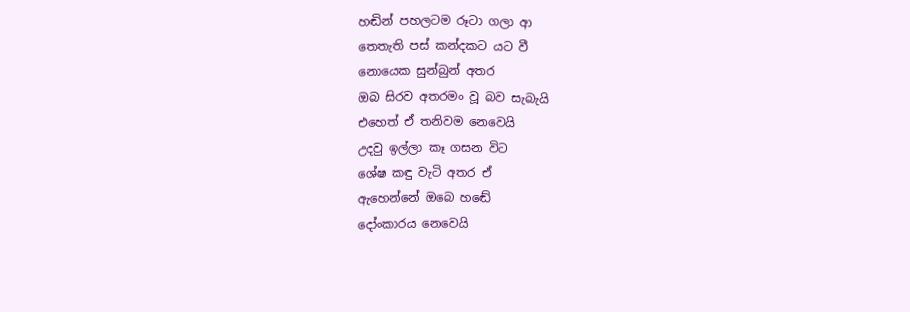හඬින් පහලටම රූටා ගලා ආ
තෙතැති පස් කන්දකට යට වී
නොයෙක සුන්බුන් අතර
ඔබ සිරව අතරමං වූ බව සැබැයි
එහෙත් ඒ තනිවම නෙවෙයි
උදවු ඉල්ලා කෑ ගසන විට
ශේෂ කඳු වැටි අතර ඒ
ඇහෙන්නේ ඔබෙ හඬේ
දෝංකාරය නෙවෙයි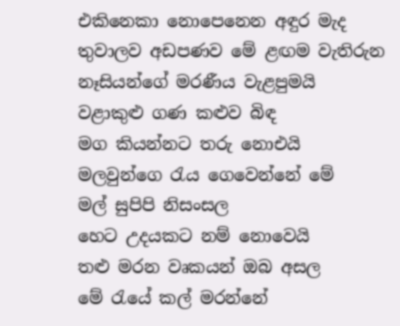එකිනෙකා නොපෙනෙන අඳුර මැද
තුවාලව අඩපණව මේ ළඟම වැතිරුන
නෑසියන්ගේ මරණීය වැළපුමයි
වළාකුළු ගණ කළුව බිඳ
මග කියන්නට තරු නොඑයි
මලවුන්ගෙ රැය ගෙවෙන්නේ මේ
මල් සුපිපි නිසංසල
හෙට උදයකට නම් නොවෙයි
තළු මරන වෘකයන් ඔබ අසල
මේ රැයේ කල් මරන්නේ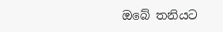ඔබේ තනියට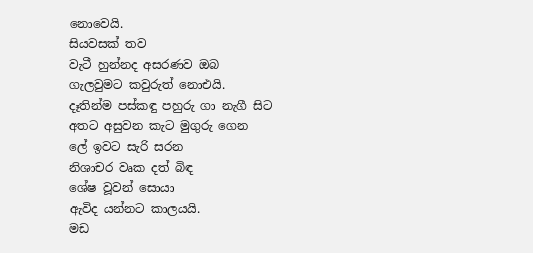නොවෙයි.
සියවසක් තව
වැටී හුන්නද අසරණව ඔබ
ගැලවුමට කවුරුත් නොඑයි.
දෑතින්ම පස්කඳු පහුරු ගා නැගී සිට
අතට අසුවන කැට මුගුරු ගෙන
ලේ ඉවට සැරි සරන
නිශාචර වෘක දත් බිඳ
ශේෂ වූවන් සොයා
ඇවිද යන්නට කාලයයි.
මඩ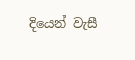දියෙන් වැසී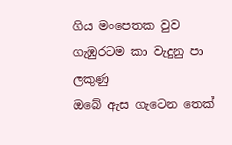ගිය මංපෙතක වුව
ගැඹුරටම කා වැදුනු පා ලකුණු
ඔබේ ඇස ගැටෙන තෙක්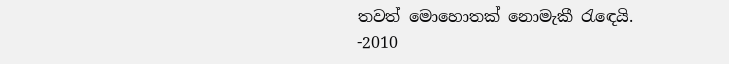තවත් මොහොතක් නොමැකී රැඳෙයි.
-2010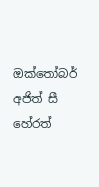ඔක්තෝබර්
අජිත් සී හේරත්